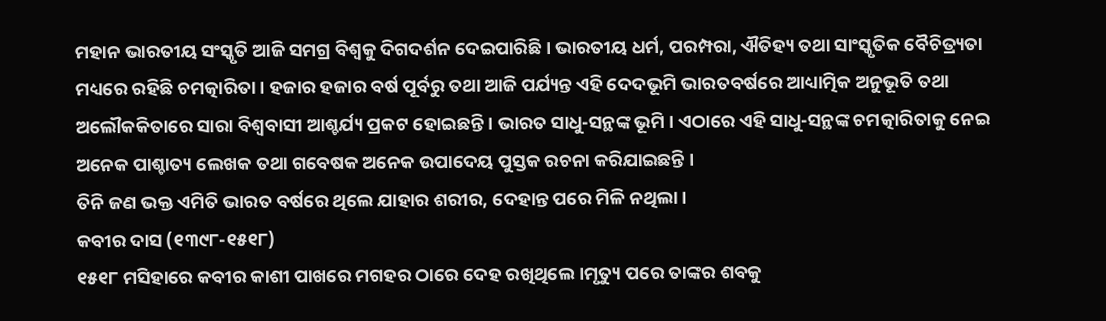ମହାନ ଭାରତୀୟ ସଂସ୍କୃତି ଆଜି ସମଗ୍ର ବିଶ୍ୱକୁ ଦିଗଦର୍ଶନ ଦେଇପାରିଛି । ଭାରତୀୟ ଧର୍ମ, ପରମ୍ପରା, ଐତିହ୍ୟ ତଥା ସାଂସ୍କୃତିକ ବୈଚିତ୍ର୍ୟତା ମଧ୍ୟରେ ରହିଛି ଚମତ୍କାରିତା । ହଜାର ହଜାର ବର୍ଷ ପୂର୍ବରୁ ତଥା ଆଜି ପର୍ଯ୍ୟନ୍ତ ଏହି ଦେଦଭୂମି ଭାରତବର୍ଷରେ ଆଧ୍ୟାତ୍ମିକ ଅନୁଭୂତି ତଥା ଅଲୌକକିତାରେ ସାରା ବିଶ୍ୱବାସୀ ଆଶ୍ଚର୍ଯ୍ୟ ପ୍ରକଟ ହୋଇଛନ୍ତି । ଭାରତ ସାଧୁ-ସନ୍ଥଙ୍କ ଭୂମି । ଏଠାରେ ଏହି ସାଧୁ-ସନ୍ଥଙ୍କ ଚମତ୍କାରିତାକୁ ନେଇ ଅନେକ ପାଶ୍ଚାତ୍ୟ ଲେଖକ ତଥା ଗବେଷକ ଅନେକ ଉପାଦେୟ ପୁସ୍ତକ ରଚନା କରିଯାଇଛନ୍ତି ।
ତିନି ଜଣ ଭକ୍ତ ଏମିତି ଭାରତ ବର୍ଷରେ ଥିଲେ ଯାହାର ଶରୀର, ଦେହାନ୍ତ ପରେ ମିଳି ନଥିଲା।
କବୀର ଦାସ (୧୩୯୮-୧୫୧୮)
୧୫୧୮ ମସିହାରେ କବୀର କାଶୀ ପାଖରେ ମଗହର ଠାରେ ଦେହ ରଖିଥିଲେ।ମୃତ୍ୟୁ ପରେ ତାଙ୍କର ଶବକୁ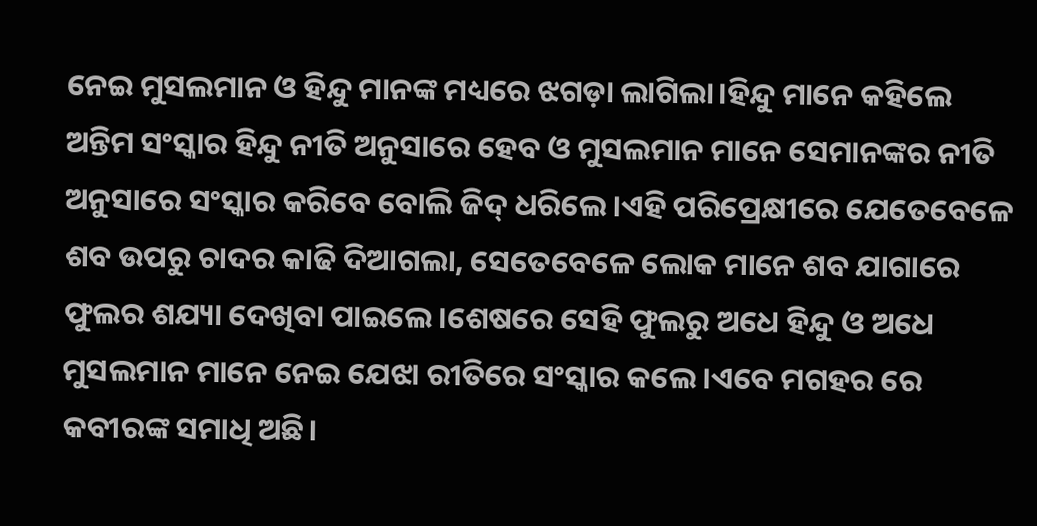ନେଇ ମୁସଲମାନ ଓ ହିନ୍ଦୁ ମାନଙ୍କ ମଧ୍ୟରେ ଝଗଡ଼ା ଲାଗିଲା।ହିନ୍ଦୁ ମାନେ କହିଲେ ଅନ୍ତିମ ସଂସ୍କାର ହିନ୍ଦୁ ନୀତି ଅନୁସାରେ ହେବ ଓ ମୁସଲମାନ ମାନେ ସେମାନଙ୍କର ନୀତି ଅନୁସାରେ ସଂସ୍କାର କରିବେ ବୋଲି ଜିଦ୍ ଧରିଲେ।ଏହି ପରିପ୍ରେକ୍ଷୀରେ ଯେତେବେଳେ ଶବ ଉପରୁ ଚାଦର କାଢି ଦିଆଗଲା, ସେତେବେଳେ ଲୋକ ମାନେ ଶବ ଯାଗାରେ ଫୁଲର ଶଯ୍ୟା ଦେଖିବା ପାଇଲେ।ଶେଷରେ ସେହି ଫୁଲରୁ ଅଧେ ହିନ୍ଦୁ ଓ ଅଧେ ମୁସଲମାନ ମାନେ ନେଇ ଯେଝା ରୀତିରେ ସଂସ୍କାର କଲେ।ଏବେ ମଗହର ରେ କବୀରଙ୍କ ସମାଧି ଅଛି।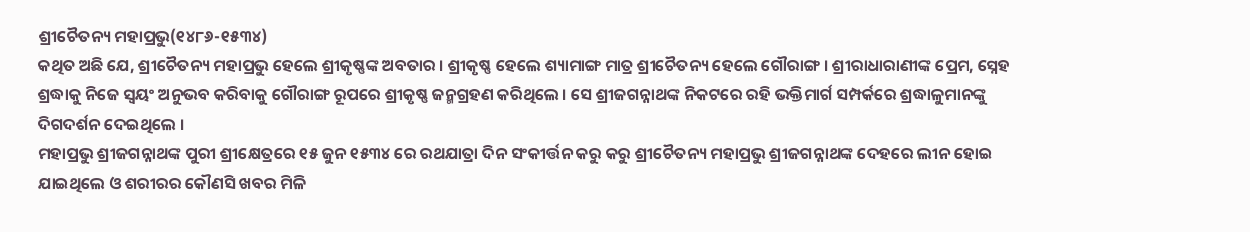ଶ୍ରୀଚୈତନ୍ୟ ମହାପ୍ରଭୁ(୧୪୮୬-୧୫୩୪)
କଥିତ ଅଛି ଯେ, ଶ୍ରୀଚୈତନ୍ୟ ମହାପ୍ରଭୁ ହେଲେ ଶ୍ରୀକୃଷ୍ଣଙ୍କ ଅବତାର । ଶ୍ରୀକୃଷ୍ଣ ହେଲେ ଶ୍ୟାମାଙ୍ଗ ମାତ୍ର ଶ୍ରୀଚୈତନ୍ୟ ହେଲେ ଗୌରାଙ୍ଗ । ଶ୍ରୀରାଧାରାଣୀଙ୍କ ପ୍ରେମ, ସ୍ନେହ ଶ୍ରଦ୍ଧାକୁ ନିଜେ ସ୍ୱୟଂ ଅନୁଭବ କରିବାକୁ ଗୌରାଙ୍ଗ ରୂପରେ ଶ୍ରୀକୃଷ୍ଣ ଜନ୍ମଗ୍ରହଣ କରିଥିଲେ । ସେ ଶ୍ରୀଜଗନ୍ନାଥଙ୍କ ନିକଟରେ ରହି ଭକ୍ତିମାର୍ଗ ସମ୍ପର୍କରେ ଶ୍ରଦ୍ଧାଳୁମାନଙ୍କୁ ଦିଗଦର୍ଶନ ଦେଇଥିଲେ ।
ମହାପ୍ରଭୁ ଶ୍ରୀଜଗନ୍ନାଥଙ୍କ ପୁରୀ ଶ୍ରୀକ୍ଷେତ୍ରରେ ୧୫ ଜୁନ ୧୫୩୪ ରେ ରଥଯାତ୍ରା ଦିନ ସଂକୀର୍ତ୍ତନ କରୁ କରୁ ଶ୍ରୀଚୈତନ୍ୟ ମହାପ୍ରଭୁ ଶ୍ରୀଜଗନ୍ନାଥଙ୍କ ଦେହରେ ଲୀନ ହୋଇ ଯାଇଥିଲେ ଓ ଶରୀରର କୌଣସି ଖବର ମିଳି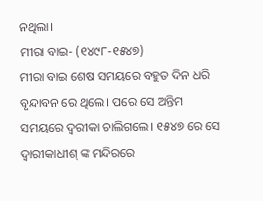ନଥିଲା।
ମୀରା ବାଇ- (୧୪୯୮-୧୫୪୭)
ମୀରା ବାଇ ଶେଷ ସମୟରେ ବହୁତ ଦିନ ଧରି ବୃନ୍ଦାବନ ରେ ଥିଲେ। ପରେ ସେ ଅନ୍ତିମ ସମୟରେ ଦ୍ବରୀକା ଚାଲିଗଲେ। ୧୫୪୭ ରେ ସେ ଦ୍ବାରୀକାଧୀଶ୍ ଙ୍କ ମନ୍ଦିରରେ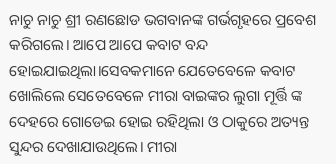ନାଚୁ ନାଚୁ ଶ୍ରୀ ରଣଛୋଡ ଭଗବାନଙ୍କ ଗର୍ଭଗୃହରେ ପ୍ରବେଶ କରିଗଲେ। ଆପେ ଆପେ କବାଟ ବନ୍ଦ ହୋଇଯାଇଥିଲା।ସେବକମାନେ ଯେତେବେଳେ କବାଟ ଖୋଲିଲେ ସେତେବେଳେ ମୀରା ବାଇଙ୍କର ଲୁଗା ମୂର୍ତ୍ତି ଙ୍କ ଦେହରେ ଗୋଡେଇ ହୋଇ ରହିଥିଲା ଓ ଠାକୁରେ ଅତ୍ୟନ୍ତ ସୁନ୍ଦର ଦେଖାଯାଉଥିଲେ। ମୀରା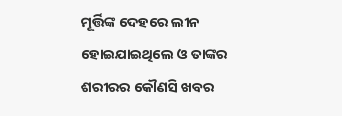ମୂର୍ତ୍ତିଙ୍କ ଦେହରେ ଲୀନ ହୋଇଯାଇଥିଲେ ଓ ତାଙ୍କର ଶରୀରର କୌଣସି ଖବର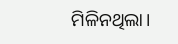ମିଳିନଥିଲା।